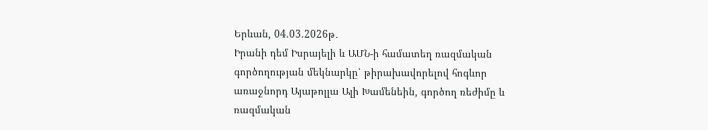Երևան, 04.03.2026թ․
Իրանի դեմ Իսրայելի և ԱՄՆ-ի համատեղ ռազմական գործողության մեկնարկը՝ թիրախավորելով հոգևոր առաջնորդ Այաթոլլա Ալի Խամենեին, գործող ռեժիմը և ռազմական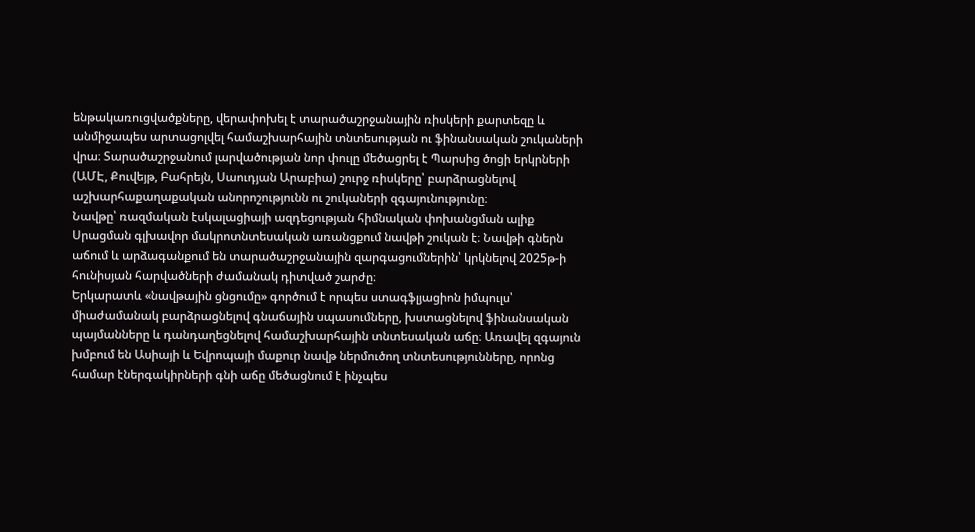ենթակառուցվածքները, վերափոխել է տարածաշրջանային ռիսկերի քարտեզը և անմիջապես արտացոլվել համաշխարհային տնտեսության ու ֆինանսական շուկաների վրա։ Տարածաշրջանում լարվածության նոր փուլը մեծացրել է Պարսից ծոցի երկրների (ԱՄԷ, Քուվեյթ, Բահրեյն, Սաուդյան Արաբիա) շուրջ ռիսկերը՝ բարձրացնելով աշխարհաքաղաքական անորոշությունն ու շուկաների զգայունությունը։
Նավթը՝ ռազմական էսկալացիայի ազդեցության հիմնական փոխանցման ալիք
Սրացման գլխավոր մակրոտնտեսական առանցքում նավթի շուկան է։ Նավթի գներն աճում և արձագանքում են տարածաշրջանային զարգացումներին՝ կրկնելով 2025թ-ի հունիսյան հարվածների ժամանակ դիտված շարժը։
Երկարատև «նավթային ցնցումը» գործում է որպես ստագֆլյացիոն իմպուլս՝ միաժամանակ բարձրացնելով գնաճային սպասումները, խստացնելով ֆինանսական պայմանները և դանդաղեցնելով համաշխարհային տնտեսական աճը։ Առավել զգայուն խմբում են Ասիայի և Եվրոպայի մաքուր նավթ ներմուծող տնտեսությունները, որոնց համար էներգակիրների գնի աճը մեծացնում է ինչպես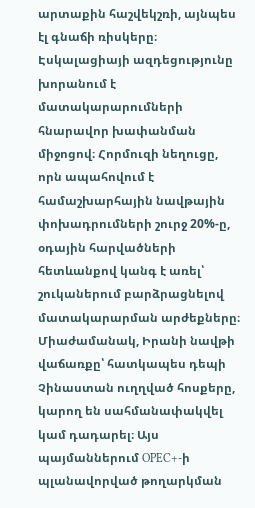արտաքին հաշվեկշռի, այնպես էլ գնաճի ռիսկերը։
Էսկալացիայի ազդեցությունը խորանում է մատակարարումների հնարավոր խափանման միջոցով։ Հորմուզի նեղուցը, որն ապահովում է համաշխարհային նավթային փոխադրումների շուրջ 20%-ը, օդային հարվածների հետևանքով կանգ է առել՝ շուկաներում բարձրացնելով մատակարարման արժեքները։ Միաժամանակ, Իրանի նավթի վաճառքը՝ հատկապես դեպի Չինաստան ուղղված հոսքերը, կարող են սահմանափակվել կամ դադարել։ Այս պայմաններում OPEC+-ի պլանավորված թողարկման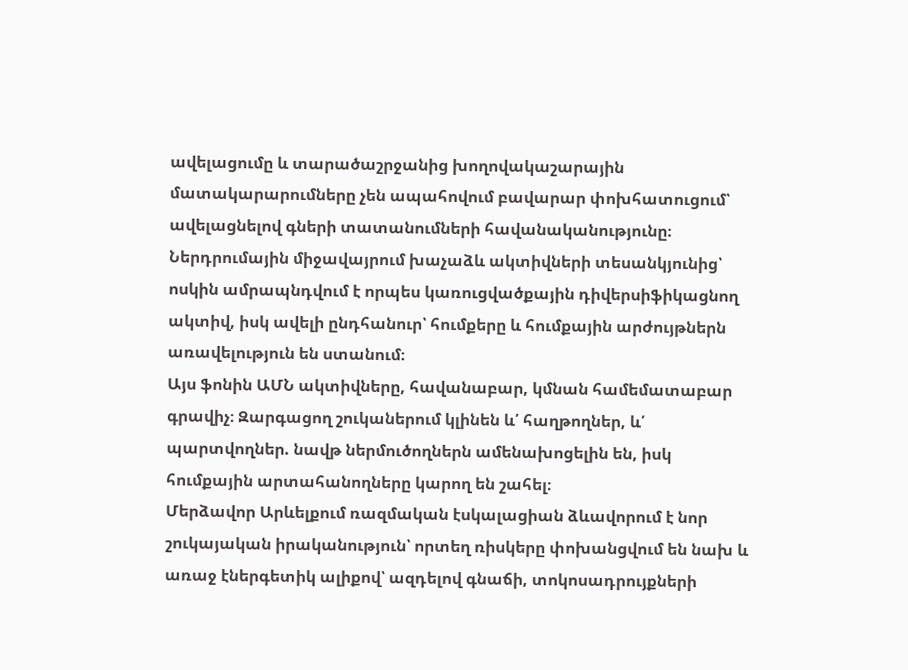ավելացումը և տարածաշրջանից խողովակաշարային մատակարարումները չեն ապահովում բավարար փոխհատուցում՝ ավելացնելով գների տատանումների հավանականությունը։
Ներդրումային միջավայրում խաչաձև ակտիվների տեսանկյունից՝ ոսկին ամրապնդվում է որպես կառուցվածքային դիվերսիֆիկացնող ակտիվ, իսկ ավելի ընդհանուր՝ հումքերը և հումքային արժույթներն առավելություն են ստանում։
Այս ֆոնին ԱՄՆ ակտիվները, հավանաբար, կմնան համեմատաբար գրավիչ։ Զարգացող շուկաներում կլինեն և՛ հաղթողներ, և՛ պարտվողներ. նավթ ներմուծողներն ամենախոցելին են, իսկ հումքային արտահանողները կարող են շահել։
Մերձավոր Արևելքում ռազմական էսկալացիան ձևավորում է նոր շուկայական իրականություն՝ որտեղ ռիսկերը փոխանցվում են նախ և առաջ էներգետիկ ալիքով՝ ազդելով գնաճի, տոկոսադրույքների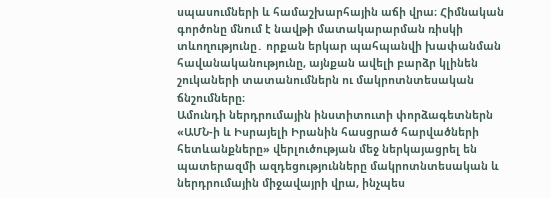սպասումների և համաշխարհային աճի վրա։ Հիմնական գործոնը մնում է նավթի մատակարարման ռիսկի տևողությունը․ որքան երկար պահպանվի խափանման հավանականությունը, այնքան ավելի բարձր կլինեն շուկաների տատանումներն ու մակրոտնտեսական ճնշումները։
Ամունդի ներդրումային ինստիտուտի փորձագետներն «ԱՄՆ-ի և Իսրայելի Իրանին հասցրած հարվածների հետևանքները» վերլուծության մեջ ներկայացրել են պատերազմի ազդեցությունները մակրոտնտեսական և ներդրումային միջավայրի վրա, ինչպես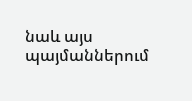նաև այս պայմաններում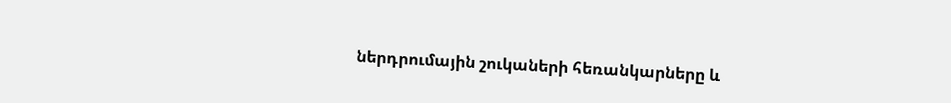ներդրումային շուկաների հեռանկարները և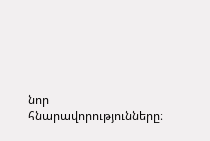նոր հնարավորությունները։